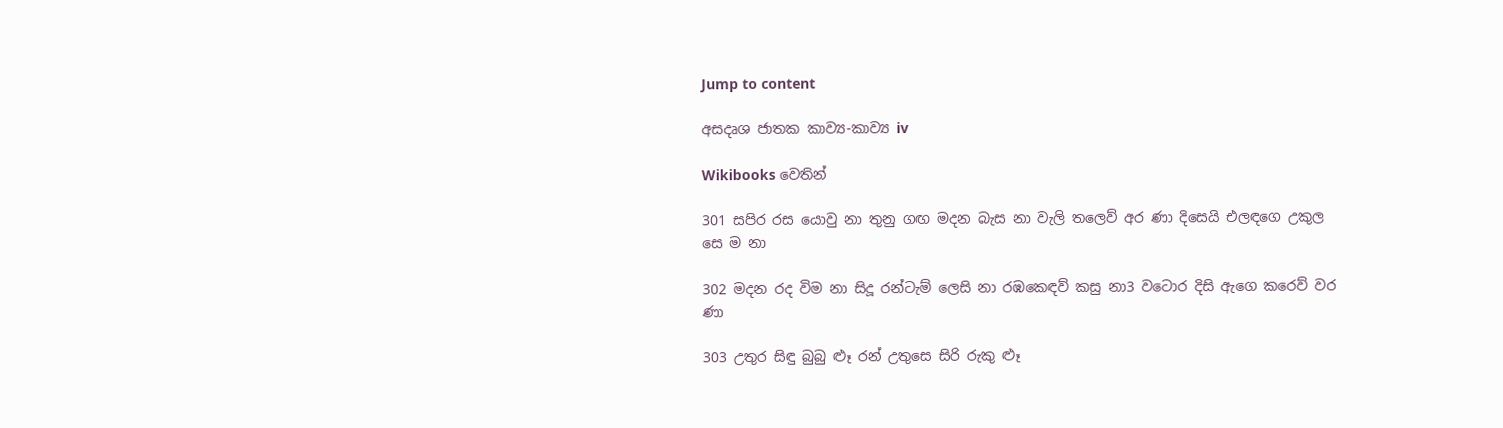Jump to content

අසදෘශ ජාතක කාව්‍ය-කාව්‍ය iv

Wikibooks වෙතින්

301 සපිර රස යොවු නා තුනු ගඟ මදන බැස නා වැලි තලෙව් ‍අර ණා දිසෙයි එලඳගෙ උකුල සෙ ම නා

302 මදන රද විම නා සිදූ රන්ටැම් ලෙසි නා රඹක‍ෙඳව් කසු නා3 වටොර දිසි ඇගෙ කරෙව් ව‍ර ණා

303 උතුර සිඳු බුබු ළූ රන් උතුසෙ සිරි රුකු ළූ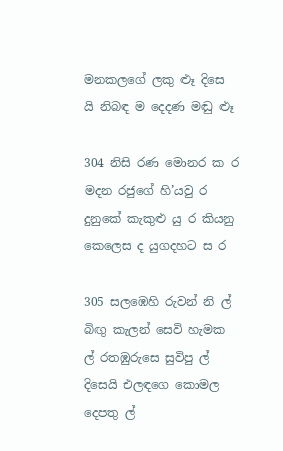මනකලගේ ලකු ළූ දිසෙ යි නිබඳ ම දෙදණ මඬු ළූ

304 නිසි රණ මොනර ක ර මදන රජුගේ හි’යවු ර දුනුකේ කැකුළු යු ර කියනු කෙලෙස ද යුගදහට ස ර

305 සලඹෙහි රුවන් නි ල් බිඟු කැලන් සෙවි හැමක ල් රතඹුරුසෙ සුවිපු ල් දිසෙයි එලඳගෙ කොමල දෙපතු ල්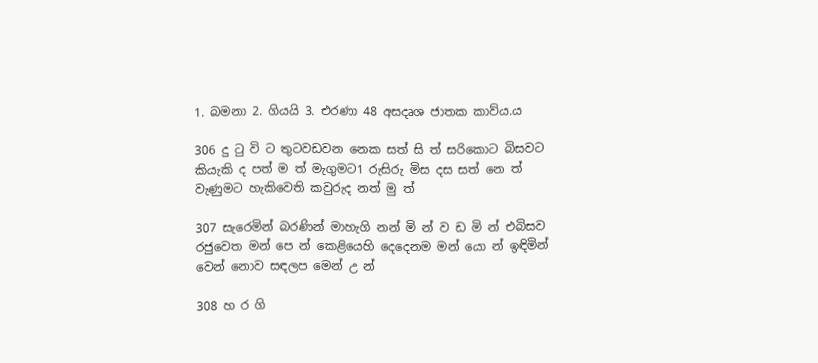1. බමනා 2. ගියයි 3. එරණා 48 අසදෘශ ජාතක කාව්ය.ය

306 දු ටු වි ට තුටවඩවන නෙක සත් සි ත් සරිකොට බිසවට කියැකි ද පත් ම ත් මැගුමට1 රුසිරු මිස දස සත් නෙ ත් වැණුමට හැකිවෙති කවුරුද නත් මු ත්

307 සැරෙමින් බරණින් මාහැගි නන් මි න් ව ඩ මි න් එබිසව රජුවෙත මන් පෙ න් කෙළියෙහි දෙදෙනම මන් යො න් ඉඳිමින් වෙන් නොව සඳලප මෙන් උ න්

308 හ ර ගි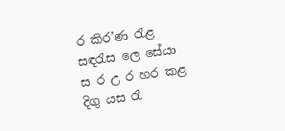ර කිර’ණ රැළ සඳරැස ලෙ සේයා ස ර උ ර හර කළ දිගු යස රැ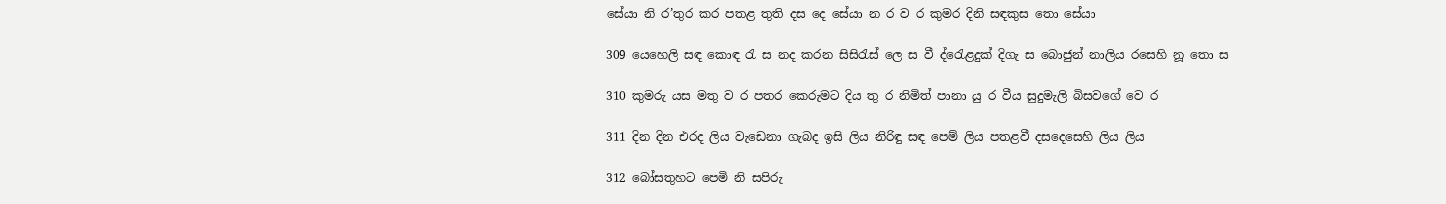සේයා නි ර’තුර කර පතළ තුති දස දෙ සේයා න ර ව ර කුම‍ර දිනි සඳකුස තො සේයා

309 යෙහෙලි සඳ කොඳ රැ ස ‍නද කරන සිසිරැස් ලෙ ස වී ‍ද්රෙැළදුක් දිගැ ස බොජුන් නාලිය රසෙහි නූ තො ස

310 කුමරු යස මතු ව ර පතර කෙරුමට දිය තු ර නිමිත් පානා යු ර වීය සුදුමැලි බිසවගේ වෙ ර

311 දින දින එරද ලිය වැඩෙනා ගැබද ඉසි ලිය නිරිඳු සඳ පෙම් ලිය පතළවී දසදෙසෙහි ලිය ලිය

312 බෝසතුහට පෙමි නි සපිරු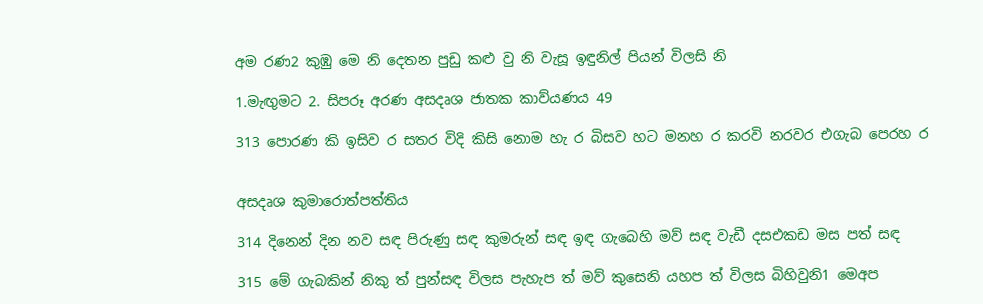අම රණ2 කුඹු මෙ නි දෙතන පුඩු කළු වු නි වැසූ ඉඳුනිල් පියන් විලසි නි

1.මැඟුමට 2. සිපරූ අරණ අසදෘශ ජාතක කාව්යණය 49

313 පොරණ කි ඉසිව ර සතර විදි කිසි නොම හැ ර බිසව හට මනහ ර කරවි නරවර එගැබ පෙරහ ර


අසදෘශ කුමාරොත්පත්තිය

314 දිනෙන් දින නව සඳ පිරුණු සඳ කුමරුන් සඳ ඉඳ ගැබෙහි මව් සඳ වැඩී දසඑකඩ මස පත් සඳ

315 මේ ගැබකින් නිකු ත් පුන්සඳ විලස පැහැප ත් මව් කුසෙනි යහප ත් විලස බිහිවුනි1 මෙඅප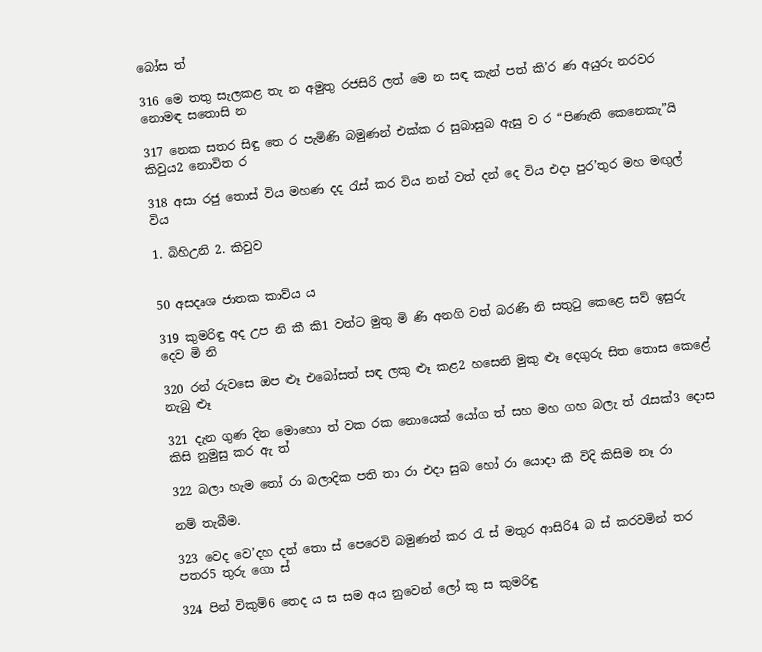බෝස ත්

316 මෙ තතු සැලකළ තැ න අමුතු රජසිරි ලත් මෙ න සඳ කැන් පත් කි’ර ණ අයුරු නරවර නොමඳ සතොසි න

317 නෙක සතර සිඳු තෙ ර පැමිණි බමුණන් එක්ක ර සුබාසුබ ඇසු ව ර “පිණැති කෙනෙකැ”යි කිවුය2 නොවිත ර

318 අසා රජු තොස් විය මහණ දද රැස් කර විය නන් වත් දන් දෙ විය එදා පුර’තුර මහ මඟුල් විය

1. බිහිඋනි 2. කිවුව


50 අසදෘශ ජාතක කාව්ය ය

319 කුමරිඳු අද උප නි කී කි1 වත්ට මුතු මි ණි අනගි වත් බරණි නි සතුටු කෙළෙ සව් ඉසුරු දෙව මි නි

320 රන් රුවසෙ ඔප ළූ එබෝසත් සඳ ලකු ළූ කළ2 හසෙනි මුකු ළූ දෙගුරු සිත තොස කෙළේ නැබු ළූ

321 දැන ගුණ දින මෙ‍ාහො ත් වක රක නොයෙක් යෝග ත් සහ මහ ගහ බලැ ත් රැසක්3 දොස කිසි නුමුසු කර ඇ ත්

322 බලා හැම තෝ රා බලාදික පති තා රා එදා සුබ හෝ රා යොදා කී විදි කිසිම නෑ රා

නම් තැබීම.

323 වෙද වෙ’දහ දත් තො ස් පෙරෙවි බමුණන් කර රැ ස් මතුර ආසිරි4 බ ස් කරවමින් තර පතර5 තුරු ගො ස්

324 පින් විකුම්6 තෙද ය ස සම අය නුවෙන් ලෝ කු ස කුමරිඳු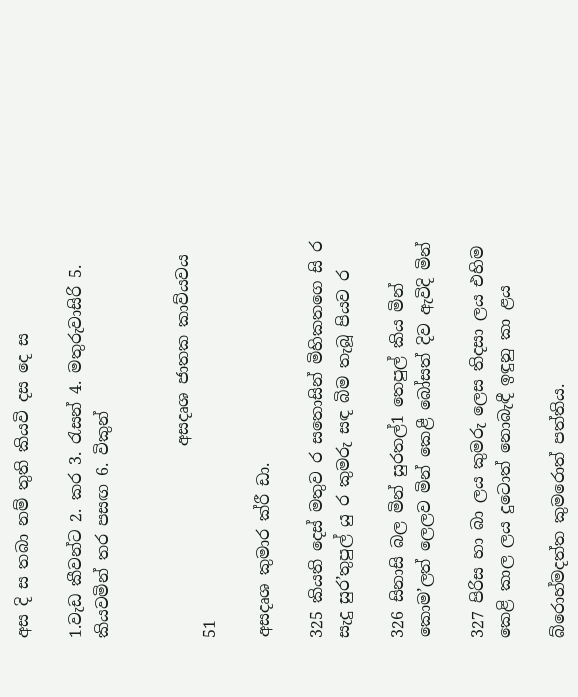අස දි ස තබා නම් තුති කියවි දස දෙ ස

1.වැඩ කීවන්ට 2. කර 3. රැසන් 4. මතුරුවාසිරි 5. කියවමින් තර පසඟ 6. විකුන්


                        අසදෘශ ජාතක කාව්යවය                            51

අසදෘශ කුමාර ක්රී ඩා.

325 කියති දෙස් මතුව ර සතොසින් මිහිකතගෙ සි ර සැදු සුර’තුපුල් යු ර කුමරු සඳ බිම තැබූ පියව ර

326 සිනාසි බල මින් සුරතල්1 තෙපුල් කිය මින් කොම’ලත් ලෙලව මින් කෙළී බෝසත් දිව ඇවිදි මින්

327 පිරිස හා බා ලය කුමරු ලෙස තිදසා ලය එහිම කෙළි කාල ලය දුටොත් නොබැඳී ඉඳුනු කා ළය

බ්රොහ්මදත්ත කුමරොත් පත්තිය.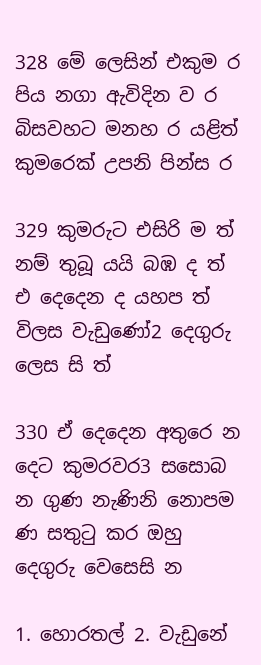328 මේ ලෙසින් එකුම ර පිය නගා ඇවිදින ව ර බිසවහට මනහ ර යළිත් කුමරෙක් උපනි පින්ස ර

329 කුමරුට එසිරි ම ත් නම් තුබූ යයි බඹ ද ත් එ දෙදෙන ද යහප ත් විලස වැඩුණෝ2 දෙගුරු ලෙස සි ත්

330 ඒ දෙදෙන අතුරෙ න දෙට කුමරවර3 සසොබ න ගුණ නැණිනි නොපම ණ සතුටු කර ඔහු දෙගුරු වෙසෙසි න

1. හොරතල් 2. වැඩුනේ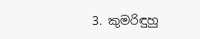3. කුමරිඳුහු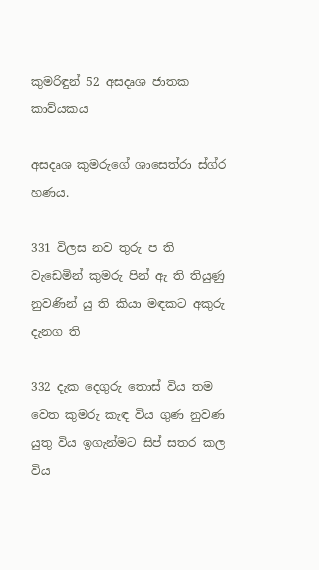කුමරිඳුන් 52 අසදෘශ ජාතක කාව්යකය

අසදෘශ කුමරුගේ ශාසෙත්රා ස්ග්ර හණය.

331 විලස නව තුරු ප ති වැඩෙමින් කුමරු පින් ඇ ති තියුණු නුවණින් යු ති කියා මඳකට අකුරු දැනග ති

332 දැක දෙගුරු තොස් විය තම වෙත කුමරු කැඳ විය ගුණ නුවණ යුතු විය ඉගැන්මට සිප් සතර කල විය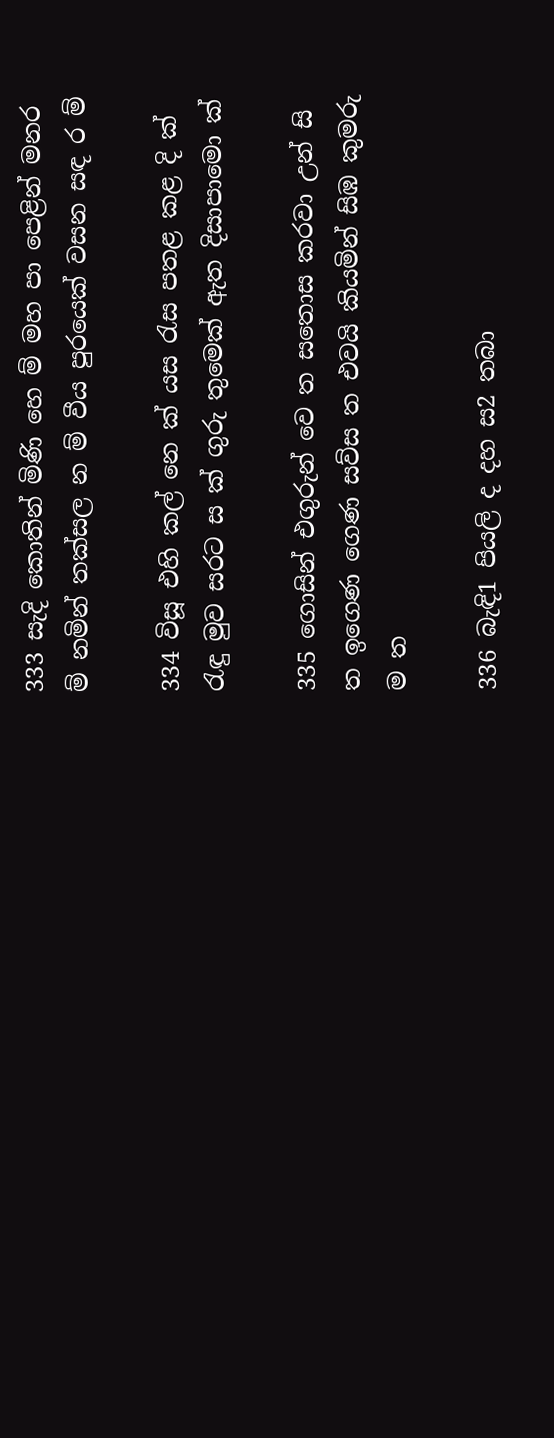333 සැදි කොතින් මිණි හෙ ම් මහ පා පෙළින් මනර ම් නමින් තක්සල න ම් වීය පුරයෙක් වසන සඳ ර ම්

334 විසූ එහි කල් නෙ ක් යස රැස පතළ ‍කළ දි ක් රැඳු මුව සරට ස ක් ගුරු තුමෙක් ඇත දිසාපාමො ක්

335 ගොසින් එගුරුන් වෙ ත සතොස කරවා උන් සි ත ඉගෙණ ගෙණ සව්ස ත එවයි කියමින් සිඹ කුමරු ම ත

336 බැඳි1 පියලි ද දහ ස2 තබා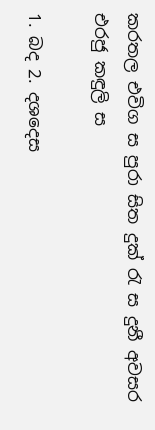කරතල එවිග ස පුරා සිත දුක් රැ ස දුනී අවසර එරජු කඳුලි ස

1. බද 2. දශදෙස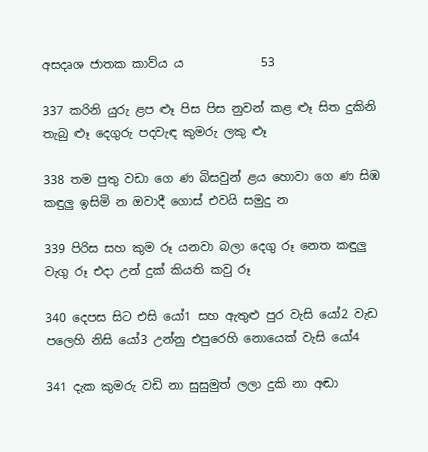අසදෘශ ජාතක කාව්ය ය             53

337 කරිනි යුරු ළප ළූ පිස පිස නුවන් කළ ළූ සිත දුකිනි තැබු ළූ දෙගුරු පදවැඳ කුමරු ලකු ළූ

338 තම පුතු වඩා ගෙ ණ බිසවුන් ළය හොවා ගෙ ණ සිඹ කඳුලු ඉසිමි න ඔවාදී ගොස් එවයි සමුදු න

339 පිරිස සහ කුම රූ යනවා බලා දෙගු රූ නෙත කඳුලු වැගු රූ එදා උන් දුක් කියති කවු රූ

340 දෙපස සිට එසි යෝ1 සහ ඇතුළු පුර වැසි යෝ2 වැඩ පලෙහි නිසි යෝ3 උන්නු එපුරෙහි නොයෙක් වැසි ‍යෝ4

341 දැක කුමරු වඩි නා සුසුමුත් ලලා දුකි නා අඬා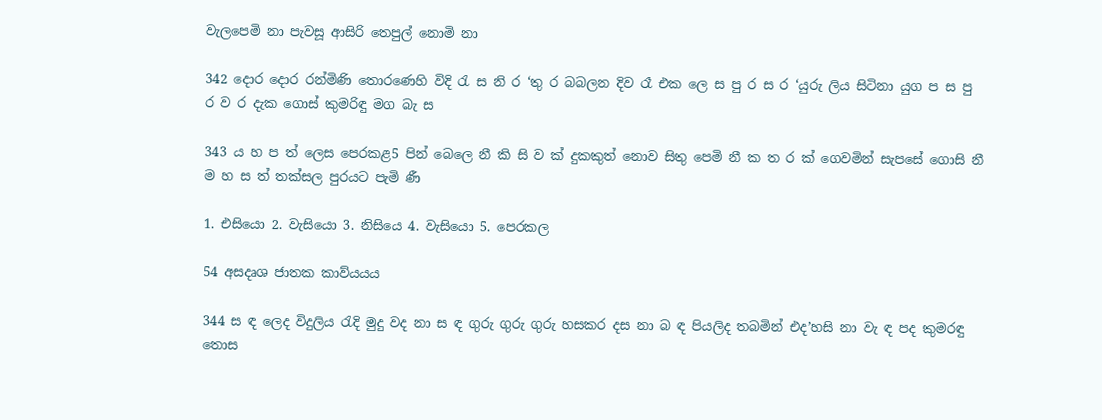වැලපෙමි නා පැවසූ ආසිරි තෙපුල් නොමි නා

342 දොර දොර රන්මිණි තොරණෙහි විදි රැ ස නි ර ‘තු ර බබලන දිව රෑ එක ලෙ ස පු ර ස ර ‘යුරු ලිය සිටිනා යුග ප ස පු ර ව ර දැක ගොස් කුමරිඳු මග බැ ස

343 ය හ ප ත් ලෙස පෙරකළ5 පින් බෙලෙ නී කි සි ව ක් දුකකුත් නොව සිතු පෙමි නී ක ත ර ක් ගෙවමින් සැපසේ ගොසි නී ම හ ස ත් තක්සල පුරයට පැමි ණී

1. එසියො 2. වැසියො 3. නිසියෙ 4. වැසියො 5. පෙරකල

54 අසදෘශ ජාතක කාව්යයය

344 ස ඳ ලෙද විදුලිය රැදි මුදු වද නා ස ඳ ගුරු ගුරු ගුරු හසකර දස නා බ ඳ පියලිද තබමින් එද’හසි නා වැ ඳ පද කුමරඳු තොස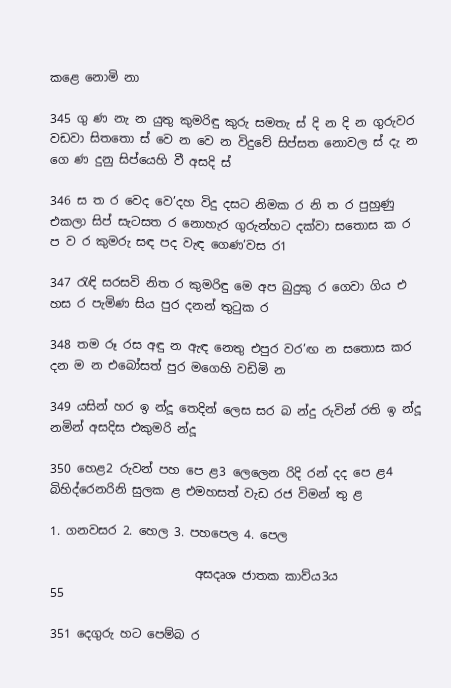කළෙ නොමි නා

345 ගු ණ නැ න යුතු කුමරිඳු කුරු සමතැ ස් දි න දි න ගුරුවර වඩවා සිතතො ස් වෙ න වෙ න විදුවේ සිප්සත නොවල ස් දැ න ගෙ ණ දුනු සි‍ප්යෙහි වී අසදි ස්

346 ස ත ර වෙද වෙ’දහ විදු දසට නිමක ර නි ත ර පුහුණු එකලා සිප් සැටසත ර නොහැර ගුරුන්හට දක්වා සතොස ක ර ප ව ර කුමරු සඳ පද වැඳ ගෙණ’වස ර1

347 රැඳි සරසවි නිත ර කුමරිඳු මෙ අප බුදුකු ර ගෙවා ගිය එ හස ර පැමිණ සිය පුර දනන් තුටුක ර

348 තම රූ රස අඳු න ඇඳ නෙතු එපුර වර’ඟ න සතොස කර දන ම න එබෝසත් පුර මගෙහි වඩිමි න

349 යසින් හර ඉ න්දූ තෙදින් ලෙස සර බ න්දු රුවින් රති ඉ න්දූ නමින් අසදිස එකුමරි න්දූ

350 හෙළ2 රුවන් පහ පෙ ළ3 ලෙලෙන රිදි රන් දද පෙ ළ4 බිහිද්රෙනරිනි සුලක ළ එමහසත් වැඩ රජ විමන් තු ළ

1. ගනවසර 2. හෙල 3. පහපෙල 4. පෙල

                        අසදෘශ ජාතක කාව්ය3ය                 55

351 දෙගුරු හට පෙම්බ ර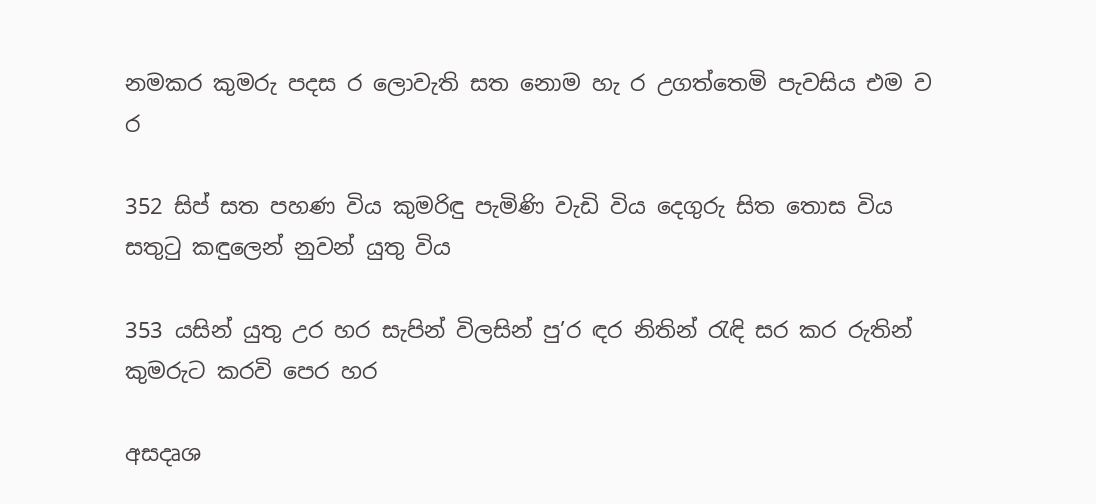නමකර කුමරු පදස ර ලොවැති සත නොම හැ ර උගත්තෙමි පැවසිය එම ව ර

352 සිප් සත පහණ විය කුමරිඳු පැමිණි වැඩි විය දෙගුරු සිත තොස විය සතුටු කඳුලෙන් නුවන් යුතු විය

353 යසින් යුතු උර හර සැපින් විලසින් පු’ර ඳර නිතින් රැඳි සර කර රුතින් කුමරුට කරවි පෙර හර

අසදෘශ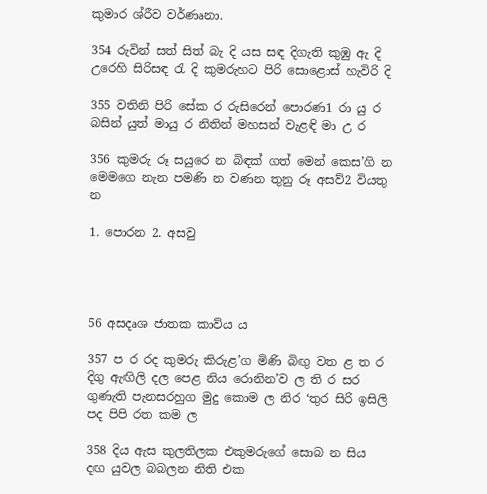කුමාර ශ්රීව වර්ණෘනා.

354 රුවින් සත් සිත් බැ දි යස සඳ දිගැති කුඹු ඇ දි උරෙහි සිරිසඳ රැ දි කුමරුහට පිරි සොළොස් හැවිරි දි

355 වතිනි පිරි සේක ර රුසිරෙන් පොරණ1 රා යු ර බසින් යුත් මායු ර නිතින් මහසන් වැළඳි මා උ ර

356 කුමරු රූ සයුරෙ න බිඳක් ගත් මෙන් කෙස’ගි න මෙමගෙ නැන පමණි න වණන තුනු රූ අසව්2 වියතු න

1. පොරන 2. අසවු




56 අසදෘශ ජාතක කාව්ය ය

357 ප ර රද කුමරු කිරුළ’ග මිණි බිඟු වත ළ ත ර දිගු ඇඟිලි දල පෙළ නිය රොනින’ව ල ති ර සර ගුණැති පැනසරහුග මුදු කොම ල නිර ‘තුර සිරි ඉසිලි පද පිපි රත ‍කම ල

358 දිය ඇස කුලතිලක එකුමරුගේ සොබ න සිය දඟ යුවල බබලන නිති එක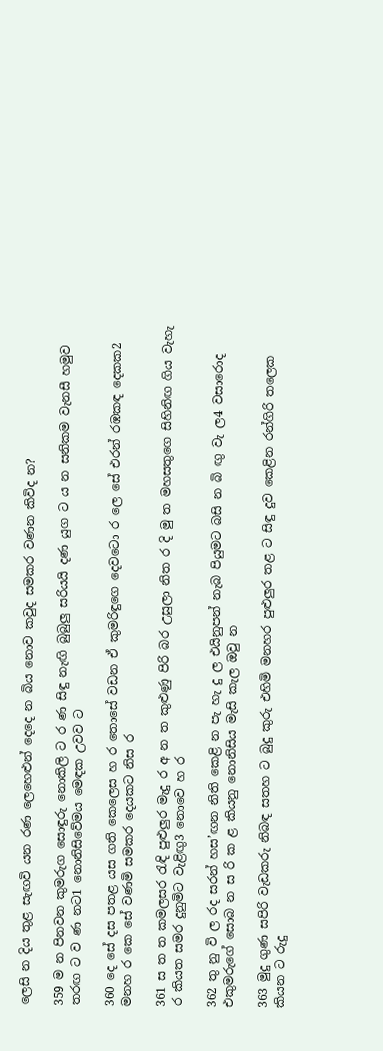ලෙසි න දිය තුළ සැඟවි යන රණ ලෙහෙළුන් දෙදෙ න බිය නොව කවුද සමකර වණන කිවිද න?

359 ම න පිනවන කුමරුග සොඳුරු නොකිලි ට ර ණ සිඳු නැඟි බුබුලු සරියයි දණ යුග ට ය න සනිකම වැනසී හමුව තරඟ ට ව ණ නට1 නොනිසිවේමය ම‍ෙඳක උවව ට

360 දෙ සේ දස පතළ යස ගති කෙලෙස හ ර තොසේ වඩන ඒ කුමරිඳුගෙ දෙවටො ර ලෙ සේ එරන් රඹකඳ දෙකක2 මනහ ර කෙ සේ වණමි සමකර දෙයකට නිස ර

361 ස ත ත කමලසර රැඳි පුළුලුර මැදු ර අ න ත කුළුණු පිරි බර උසුලා නිත ර දි මු ත මහසතුගෙ සිහිනිඟ ගිය වැහැ ර කියත සමර දුනුමිට වැළිඟු3 නොවෙ හ ර

362 තු නු වි ල රද සරන් හස’ඟන නිති කෙළි න පැ හැ දු ල එයිනුපන් නැබ පියුමට බසි න බි ඟු වැ ල4 වසාරොද එකුමරුගේ සොබ න ස රි ක ළ කියනු නොනිසිය මැසි කැල ඔවු න

363 මුදු ගුණ සපිරි වැඩකරු නිබඳ සතහ ට බුදු කුරු එහිමි මනහර පුළුලුර තළ ට සිඳු දුව කෙළින රන්ගිරි තලෙක කියන ට රුදු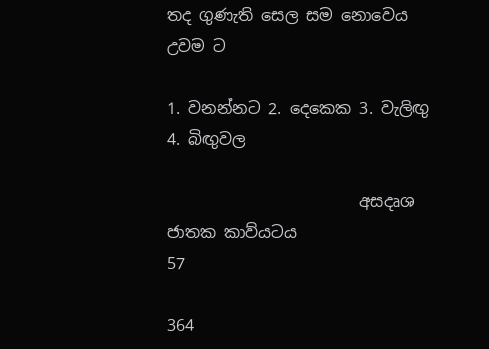තද ගුණැති සෙල සම නොවෙය උවම ට

1. වනන්නට 2. දෙකෙක 3. වැලිඟු 4. බිඟුවල

                        අසදෘශ ජාතක කාව්යටය                              57

364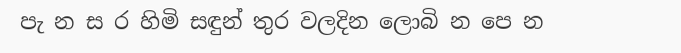පැ න ස ර හිමි සඳුන් තුර වලදින ලොබි න පෙ න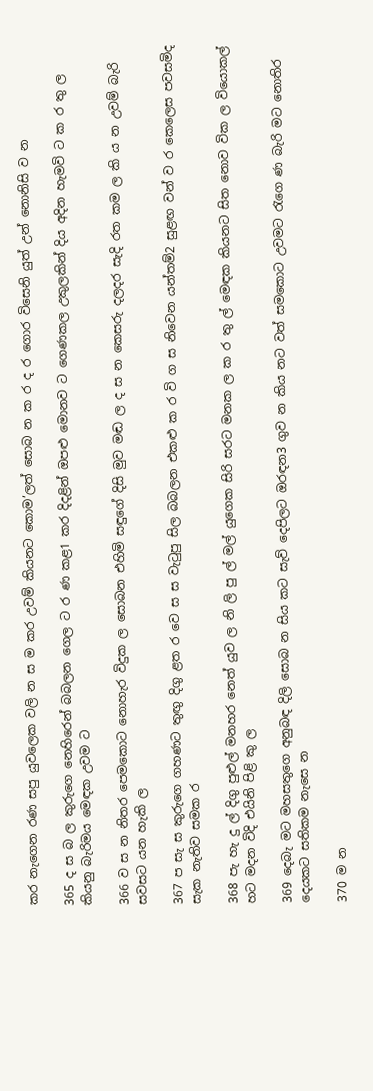කර නැගෙන රණ සපු යුවලෙක වලි න ස ම කර උවම් කියනට කොම’ලත් සොබ න ක ර ද ර ගොර විසෙනි යුත් උන් නොනිසි ව න

365 ද ස බ ල කුරුගෙ නෙහිරෙන් බබලන ගෙල ට ර ණ කළ1 කර දිදළින් ඔපළු මොනව ට ගෙණකල උකුලකින් දිය අදින හැමවි ට ක ර තු ල කියනු බැරිමය ම‍ෙඳක උවම ට

366 ව ස න නිතර පෙමකොට නොහැර විදුක ල සොබන එහිමි සඳුගේ දිසි මුව මඬ ල ද ස න කෙසරු දලදර සැදි රත කම ල කි ය න උවම් බැරි සවසට යන හැකි ල

367 ප සැ ස කුරුගෙ ගහණට තුඟු දිගු ළත ර වෙ ස ස වැටුපු සිල බබලන එකළු ක ර වි ග ස නිවෙන යන්තම්2 සුළඟ වන් ව ර කෙලෙස පවසමිද සැක නැතිව සමක ර

368 පැ හැ දු ල් දිගු පුළුල් මනහර නෙත් යුව ල නි ලි පු ල් මල් යුගෙක සිරි සරට මනක ල ක ර තු ල් ම‍ෙඳක කියනට සිත නොව වික ල වියොකල් හට මදන විදි එයිනි පිළි කු ල

369 දෙබැ මට මහසතුගෙ අනුබඳ දිලි සොබ න සිය කට සැව් දෙපිලට ඔරඳන3 ගුව න කිය නට වත් සමකොට උවමට රැගෙ ණ බැරි මට නොතිර දෙයකට සතිකම නැසෙ න

370 ම න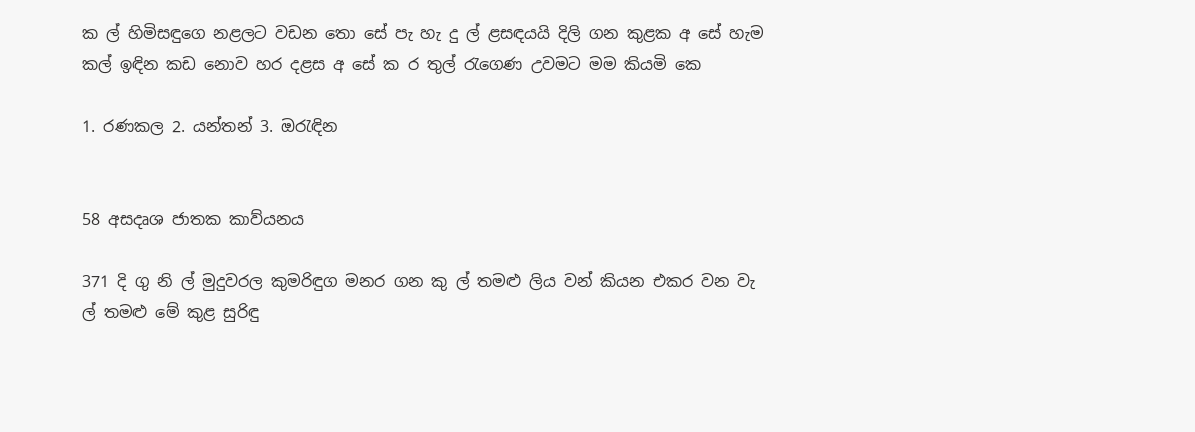ක ල් හිමිසඳුගෙ නළලට වඩන තො සේ පැ හැ දු ල් ළසඳයයි දිලි ගන කුළක අ සේ හැම කල් ඉඳින කඩ නොව හර දළස අ සේ ක ර තුල් රැගෙණ උවමට මම කියමි කෙ

1. රණකල 2. යන්තන් 3. ඔරැ‍ඳින


58 අසදෘශ ජාතක කාව්යනය

371 දි ගු නි ල් මුදුවරල කුමරිඳුග මනර ගන කු ල් තමළු ලිය වන් කියන එකර වන වැ ල් තමළු මේ කුළ සුරිඳු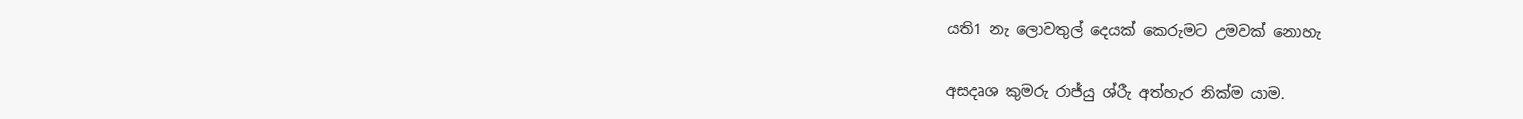යති1 නැ ලොවතුල් දෙයක් කෙරුමට උමවක් නොහැ

අසදෘශ කුමරු රාජ්යු ශ්රීැ අත්හැර නික්ම යාම.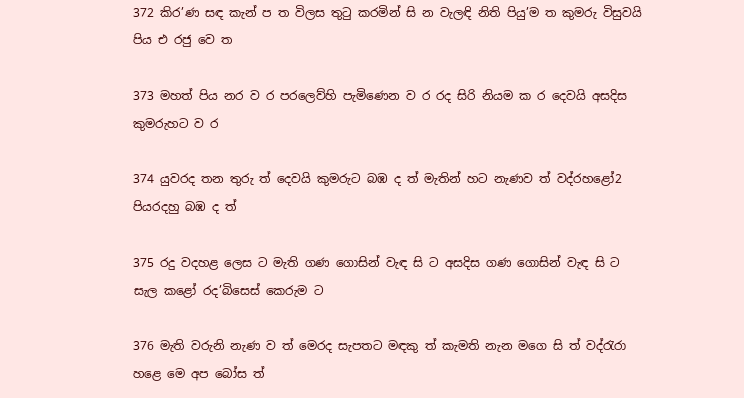372 කිර’ණ සඳ කැන් ප ත විලස තුටු කරමින් සි න වැලඳි නිති පියු’ම ත කුමරු විසුවයි පිය එ රජු වෙ ත

373 මහත් පිය නර ව ර පරලෙව්හි පැමිණෙන ව ර රද සිරි නියම ක ර දෙවයි අසදිස කුමරුහට ව ර

374 යුවරද තන තුරු ත් දෙවයි කුමරුට බඹ ද ත් මැතින් හට නැණව ත් වද්රහළෝ2 පියරදහු බඹ ද ත්

375 රදු වදහළ ලෙස ට මැති ගණ ගොසින් වැඳ සි ට අසදිස ගණ ගොසින් වැඳ සි ට සැල කළෝ රද’බිසෙස් කෙරුම ට

376 මැති වරුනි නැණ ව ත් මෙරද සැපතට මඳකු ත් කැමති නැන ‍මගෙ සි ත් වද්රැරා හළෙ මෙ අප බෝස ත්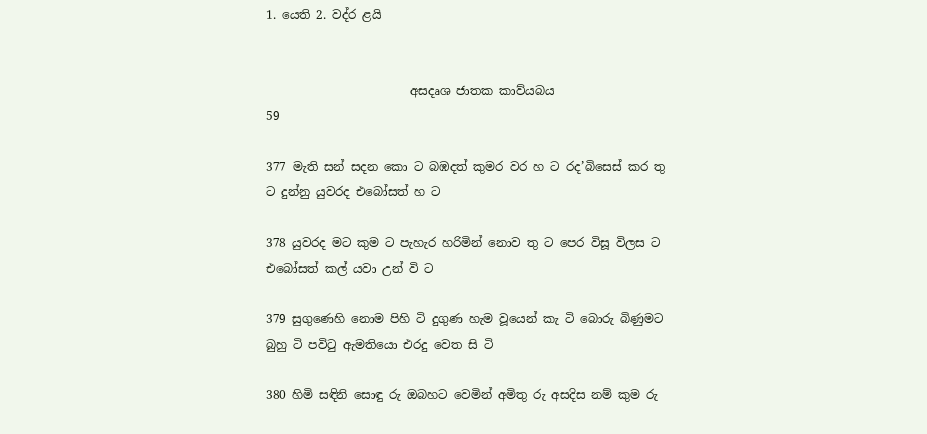1. යෙති 2. වද්ර ළයි


                        අසදෘශ ජාතක කාව්යබය                             59

377 මැති සන් සදන කො ට බඹදත් කුමර වර හ ට රද’බිසෙස් කර තු ට දුන්නු යුවරද එබෝසත් හ ට

378 යුවරද මට කුම ට පැහැර හරිමින් නොව තු ට පෙර විසූ විලස ට එබෝසත් කල් යවා උන් වි ට

379 සුගුණෙහි නොම පිහි ටි දුගුණ හැම වූයෙන් කැ ටි බොරු බිණුමට බුහු ටි පවිටු ඇමතියො එරදු වෙත සි ටි

380 හිමි සඳිනි සොඳු රු ඔබහට වෙමින් අමිතු රු අසදිස නම් කුම රු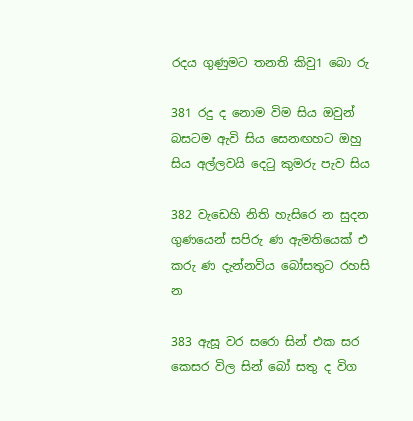රදය ගුණුමට තනති කිවු1 බො රු

381 රදු ද නොම විම සිය ඔවුන් බසටම ඇවි සිය සෙනඟහට ඔහු සිය අල්ලවයි දෙටු කුමරු පැව සිය

382 වැඩෙහි නිති හැසිරෙ න සුදන ගුණයෙන් සපිරු ණ ඇමතියෙක් එ කරු ණ දැන්නවිය බෝසතුට රහසි න

383 ඇසූ වර සරො සින් එක සර කෙසර විල සින් බෝ සතු ද විග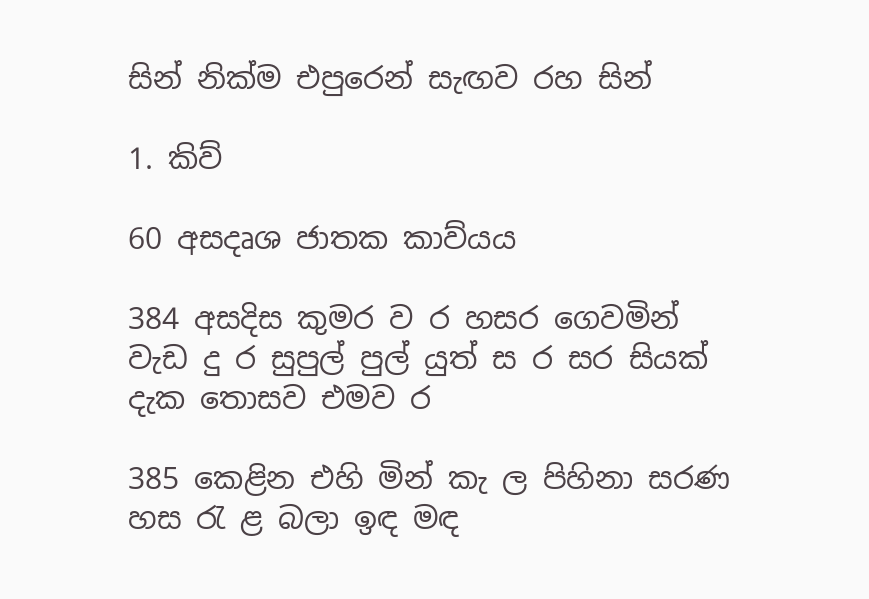සින් නික්ම එපුරෙන් සැඟව රහ සින්

1. කිව්

60 අසදෘශ ජාතක කාව්ය‍ය

384 අසදිස කුමර ව ර හසර ගෙවමින් වැඩ දු ර සුපුල් පුල් යුත් ස ර සර සියක් දැක තොසව එමව ර

385 කෙළින එහි මින් කැ ල පිහිනා සරණ හස රැ ළ බලා ඉඳ මඳ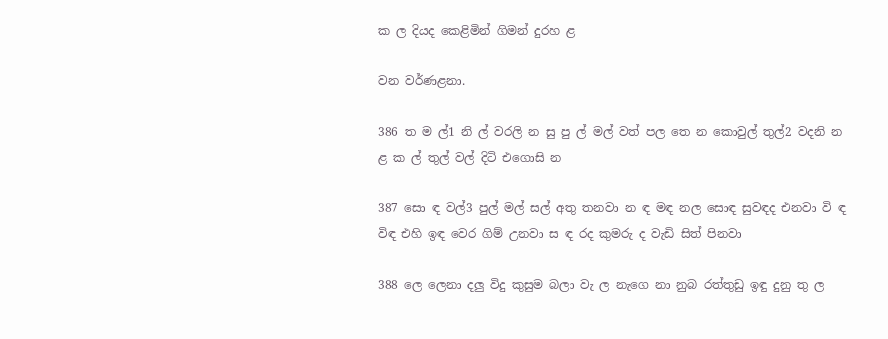ක ල දියද කෙළිමින් ගිමන් දුරහ ළ

වන වර්ණළනා.

386 ත ම ල්1 නි ල් වරලි න සු පු ල් මල් වත් පල තෙ න කොවුල් තුල්2 වදනි න ළ ක ල් තුල් වල් දිටි එගොසි න

387 සො ඳ වල්3 පුල් මල් සල් අතු තනවා න ඳ මඳ නල සොඳ සුවඳද එනවා වි ඳ විඳ එහි ඉඳ වෙර ගිම් උනවා ස ඳ රද කුමරු ද වැඩි සිත් පිනවා

388 ලෙ ලෙනා දලු විදු කුසුම බලා වැ ල නැ‍‍‍‍ගෙ නා නුබ රත්තුඩු ඉඳු දුනු තු ල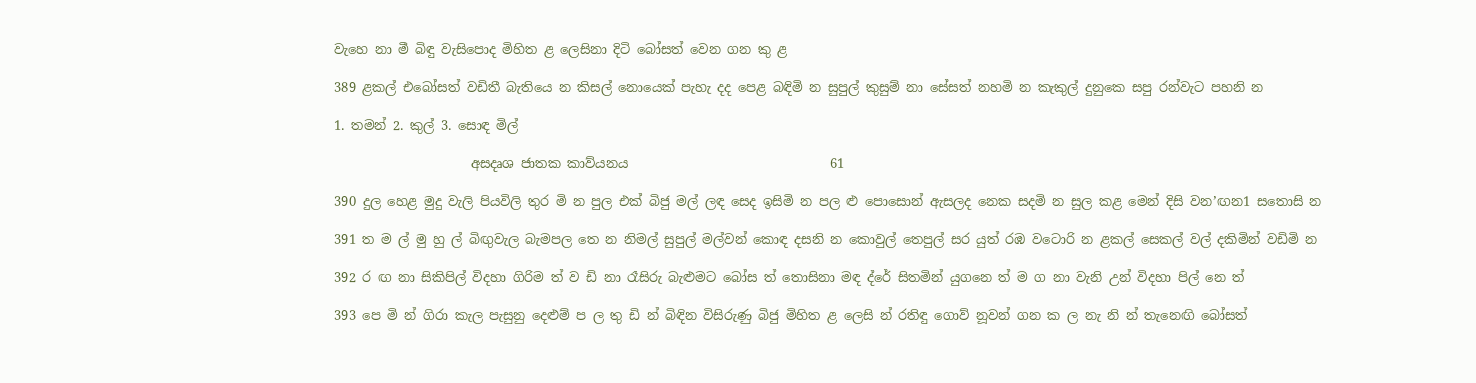වැහෙ නා මී බිඳු වැසිපොද මිහිත ළ ලෙසිනා දිටි බෝසත් වෙන ගන කු ළ

389 ළකල් එබෝසත් වඩිතී බැතියෙ න කිසල් නොයෙක් පැහැ දද පෙළ බඳිමි න සුපුල් කුසුම් නා සේසත් නහමි න කැකුල් දුනුකෙ සපු රන්වැට පහනි න

1. තමන් 2. කුල් 3. සොඳ මිල්

                     අසදෘශ ජාතක කාව්යනය                               61

390 දුල හෙළ මුදු වැලි පියවිලි තුර මි න පුල එක් බිජු මල් ලඳ සෙද ඉසිමි න පල ළු පොසොන් ඇසලද නෙක සදමි න සුල කළ මෙන් දිසි වන’ඟන1 සතොසි න

391 ත ම ල් මු හු ල් බිඟුවැල බැමපල තෙ න නිමල් සුපුල් මල්වන් කොඳ දසනි න කොවුල් තෙපුල් සර යුත් රඹ වටොරි න ළකල් සෙකල් වල් දකිමින් වඩිමි න

392 ර ඟ නා සිකිපිල් විදහා ගිරිම ත් ව ඩි නා රෑසිරු බැළුමට බෝස ත් තොසිනා මඳ ද්රේ සිතමින් යුගනෙ ත් ම ග නා වැනි උන් විදහා පිල් නෙ ත්

393 පෙ මි න් ගිරා කැල පැසුනු දෙළුම් ප ල තු ඩි න් බිඳින විසිරුණු බිජු මිහිත ළ ලෙසි න් රතිඳු ගොව් නූවන් ගන ක ල නැ නි න් තැනෙඟි බෝසත්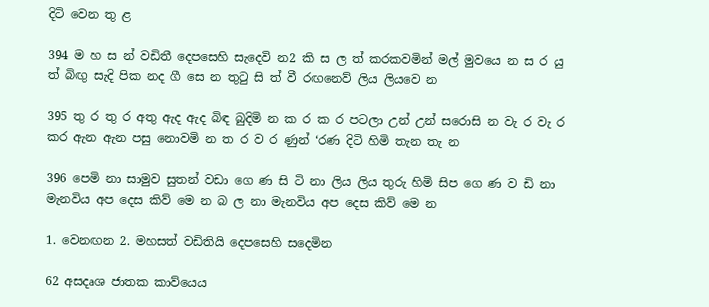දිටි වෙන තු ළ

394 ම හ ස න් වඩිතී දෙපසෙහි සැදෙවි න2 කි ස ල ත් කරකවමින් මල් මුවයෙ න ස ර යු ත් බිඟු සැදි පික නද ගී සෙ න තුටු සි ත් වී රඟනෙව් ලිය ලියවෙ න

395 තු ර තු ර අතු ඇද ඇද බිඳ බුදිමි න ක ර ක ර පටලා උන් උන් සරොසි න වැ ර වැ ර කර ඇන ඇන පසු නොවමි න ත ර ව ර ණුන් ‘රණ දිටි හිමි තැන තැ න

396 පෙමි නා සාමුව සුතන් වඩා ගෙ ණ සි ටි නා ලිය ලිය තුරු හිමි සිප ගෙ ණ ව ඩි නා මැනවිය අප දෙස කිව් මෙ න බ ල නා මැනවිය අප දෙස කිව් මෙ න

1. වෙනඟන 2. මහසත් වඩිතියි දෙපසෙහි සදෙමින

62 අසදෘශ ජාතක කාව්යෙය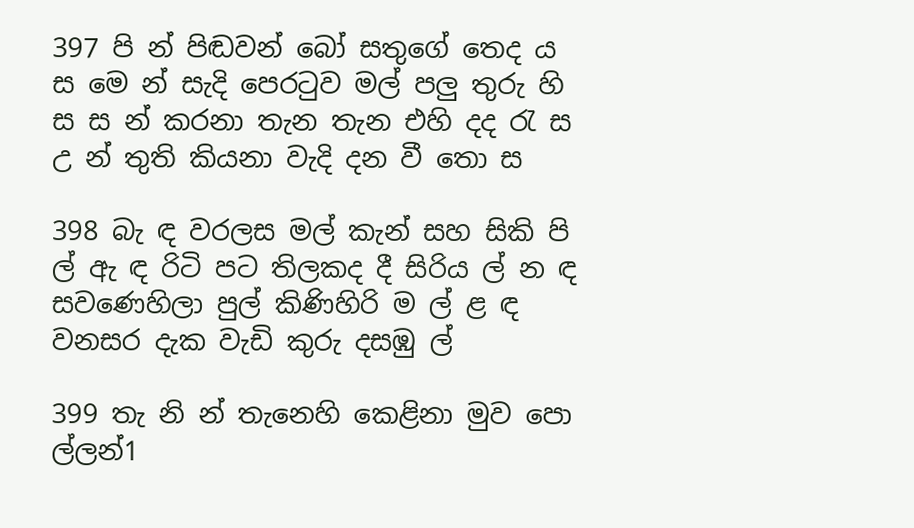397 පි න් පිඬවන් බෝ සතුගේ තෙද ය ස මෙ න් සැදි පෙරටුව මල් පලු තුරු හි ස ස න් කරනා තැන තැන එහි දද රැ ස උ න් තුති කියනා වැදි දන වී තො ස

398 බැ ඳ වරලස මල් කැන් සහ සිකි පි ල් ඇ ඳ රිටි පට තිලකද දී සිරිය ල් න ඳ සවණෙහිලා පුල් කිණිහිරි ම ල් ළ ඳ වනසර දැක වැඩි කුරු දසඹු ල්

399 තැ නි න් තැනෙහි කෙළිනා මුව පො ල්ලන්1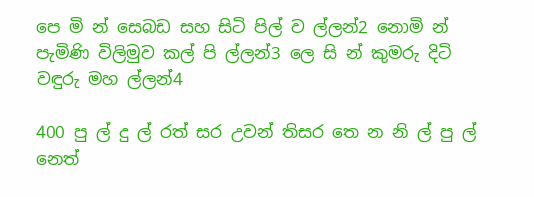පෙ මි න් සෙබඩ සහ සිටි පිල් ව ල්ලන්2 නොමි න් පැමිණි විලිමුව කල් පි ල්ලන්3 ලෙ සි න් කුමරු දිටි වඳුරු මහ ල්ලන්4

400 පු ල් දු ල් රත් සර උවන් තිසර තෙ න නි ල් පු ල් නෙත්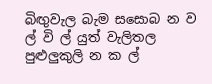බිඟුවැල බැම සසොබ න ව ල් වි ල් යුත් වැලිතල පුළුලුකුලි න ක ල්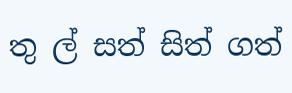තු ල් සත් සිත් ගත්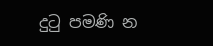දුටු පමණි න